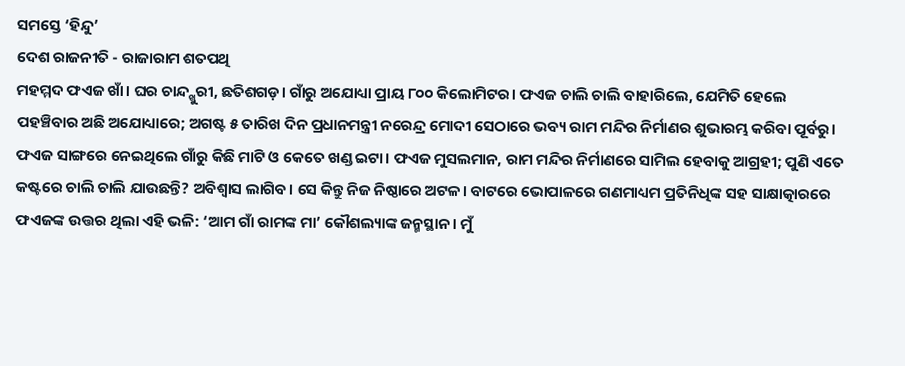ସମସ୍ତେ ‘ହିନ୍ଦୁ’
ଦେଶ ରାଜନୀତି - ରାଜାରାମ ଶତପଥି
ମହମ୍ମଦ ଫଏଜ ଖାଁ। ଘର ଚାନ୍ଦ୍ଖୁରୀ, ଛତିଶଗଡ଼। ଗାଁରୁ ଅଯୋଧ୍ୟା ପ୍ରାୟ ୮୦୦ କିଲୋମିଟର। ଫଏଜ ଚାଲି ଚାଲି ବାହାରିଲେ, ଯେମିତି ହେଲେ ପହଞ୍ଚିବାର ଅଛି ଅଯୋଧ୍ୟାରେ; ଅଗଷ୍ଟ ୫ ତାରିଖ ଦିନ ପ୍ରଧାନମନ୍ତ୍ରୀ ନରେନ୍ଦ୍ର ମୋଦୀ ସେଠାରେ ଭବ୍ୟ ରାମ ମନ୍ଦିର ନିର୍ମାଣର ଶୁଭାରମ୍ଭ କରିବା ପୂର୍ବରୁ। ଫଏଜ ସାଙ୍ଗରେ ନେଇଥିଲେ ଗାଁରୁ କିଛି ମାଟି ଓ କେତେ ଖଣ୍ଡ ଇଟା। ଫଏଜ ମୁସଲମାନ, ରାମ ମନ୍ଦିର ନିର୍ମାଣରେ ସାମିଲ ହେବାକୁ ଆଗ୍ରହୀ; ପୁଣି ଏତେ କଷ୍ଟରେ ଚାଲି ଚାଲି ଯାଉଛନ୍ତି? ଅବିଶ୍ୱାସ ଲାଗିବ। ସେ କିନ୍ତୁ ନିଜ ନିଷ୍ଠାରେ ଅଟଳ। ବାଟରେ ଭୋପାଳରେ ଗଣମାଧ୍ୟମ ପ୍ରତିନିଧିଙ୍କ ସହ ସାକ୍ଷାତ୍କାରରେ ଫଏଜଙ୍କ ଉତ୍ତର ଥିଲା ଏହି ଭଳି: ‘ଆମ ଗାଁ ରାମଙ୍କ ମା’ କୌଶଲ୍ୟାଙ୍କ ଜନ୍ମସ୍ଥାନ। ମୁଁ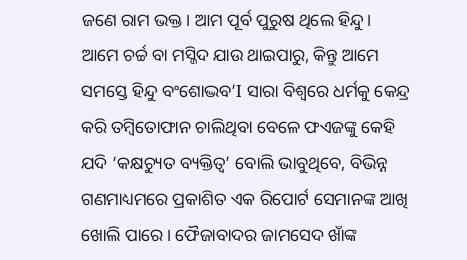ଜଣେ ରାମ ଭକ୍ତ। ଆମ ପୂର୍ବ ପୁରୁଷ ଥିଲେ ହିନ୍ଦୁ। ଆମେ ଚର୍ଚ୍ଚ ବା ମସ୍ଜିଦ ଯାଉ ଥାଇପାରୁ, କିନ୍ତୁ ଆମେ ସମସ୍ତେ ହିନ୍ଦୁ ବଂଶୋଦ୍ଭବ’I ସାରା ବିଶ୍ୱରେ ଧର୍ମକୁ କେନ୍ଦ୍ର କରି ତମ୍ବିତୋଫାନ ଚାଲିଥିବା ବେଳେ ଫଏଜଙ୍କୁ କେହି ଯଦି ‘କକ୍ଷଚ୍ୟୁତ ବ୍ୟକ୍ତିତ୍ୱ’ ବୋଲି ଭାବୁଥିବେ, ବିଭିନ୍ନ ଗଣମାଧ୍ୟମରେ ପ୍ରକାଶିତ ଏକ ରିପୋର୍ଟ ସେମାନଙ୍କ ଆଖି ଖୋଲି ପାରେ। ଫୈଜାବାଦର ଜାମସେଦ ଖାଁଙ୍କ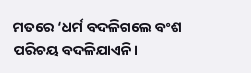ମତରେ ‘ଧର୍ମ ବଦଳିଗଲେ ବଂଶ ପରିଚୟ ବଦଳିଯାଏନି।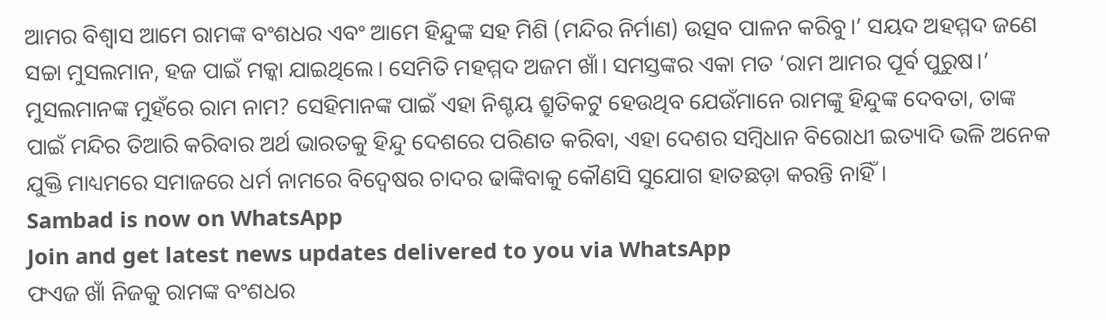ଆମର ବିଶ୍ୱାସ ଆମେ ରାମଙ୍କ ବଂଶଧର ଏବଂ ଆମେ ହିନ୍ଦୁଙ୍କ ସହ ମିଶି (ମନ୍ଦିର ନିର୍ମାଣ) ଉତ୍ସବ ପାଳନ କରିବୁ।’ ସୟଦ ଅହମ୍ମଦ ଜଣେ ସଚ୍ଚା ମୁସଲମାନ, ହଜ ପାଇଁ ମକ୍କା ଯାଇଥିଲେ। ସେମିତି ମହମ୍ମଦ ଅଜମ ଖାଁ। ସମସ୍ତଙ୍କର ଏକା ମତ ‘ରାମ ଆମର ପୂର୍ବ ପୁରୁଷ।’ ମୁସଲମାନଙ୍କ ମୁହଁରେ ରାମ ନାମ? ସେହିମାନଙ୍କ ପାଇଁ ଏହା ନିଶ୍ଚୟ ଶ୍ରୁତିକଟୁ ହେଉଥିବ ଯେଉଁମାନେ ରାମଙ୍କୁ ହିନ୍ଦୁଙ୍କ ଦେବତା, ତାଙ୍କ ପାଇଁ ମନ୍ଦିର ତିଆରି କରିବାର ଅର୍ଥ ଭାରତକୁ ହିନ୍ଦୁ ଦେଶରେ ପରିଣତ କରିବା, ଏହା ଦେଶର ସମ୍ବିଧାନ ବିରୋଧୀ ଇତ୍ୟାଦି ଭଳି ଅନେକ ଯୁକ୍ତି ମାଧ୍ୟମରେ ସମାଜରେ ଧର୍ମ ନାମରେ ବିଦ୍ୱେଷର ଚାଦର ଢାଙ୍କିବାକୁ କୌଣସି ସୁଯୋଗ ହାତଛଡ଼ା କରନ୍ତି ନାହିଁ।
Sambad is now on WhatsApp
Join and get latest news updates delivered to you via WhatsApp
ଫଏଜ ଖାଁ ନିଜକୁ ରାମଙ୍କ ବଂଶଧର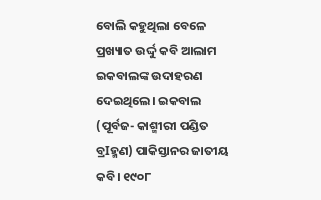ବୋଲି କହୁଥିଲା ବେଳେ ପ୍ରଖ୍ୟାତ ଉର୍ଦ୍ଦୁ କବି ଆଲାମ ଇକବାଲଙ୍କ ଉଦାହରଣ ଦେଇଥିଲେ। ଇକବାଲ (ପୂର୍ବଜ- କାଶ୍ମୀରୀ ପଣ୍ଡିତ ବ୍ରIହ୍ମଣ) ପାକିସ୍ତାନର ଜାତୀୟ କବି। ୧୯୦୮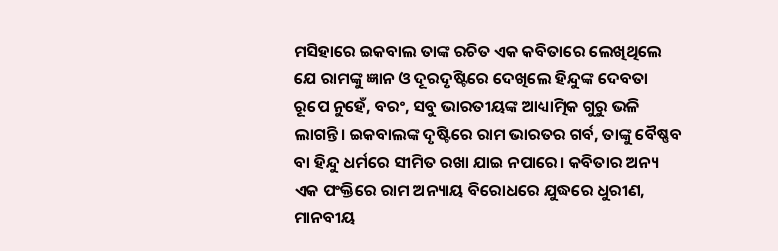ମସିହାରେ ଇକବାଲ ତାଙ୍କ ରଚିତ ଏକ କବିତାରେ ଲେଖିଥିଲେ ଯେ ରାମଙ୍କୁ ଜ୍ଞାନ ଓ ଦୂରଦୃଷ୍ଟିରେ ଦେଖିଲେ ହିନ୍ଦୁଙ୍କ ଦେବତା ରୂପେ ନୁହେଁ, ବରଂ, ସବୁ ଭାରତୀୟଙ୍କ ଆଧ୍ୟାତ୍ମିକ ଗୁରୁ ଭଳି ଲାଗନ୍ତି। ଇକବାଲଙ୍କ ଦୃଷ୍ଟିରେ ରାମ ଭାରତର ଗର୍ବ, ତାଙ୍କୁ ବୈଷ୍ଣବ ବା ହିନ୍ଦୁ ଧର୍ମରେ ସୀମିତ ରଖା ଯାଇ ନପାରେ। କବିତାର ଅନ୍ୟ ଏକ ପଂକ୍ତିରେ ରାମ ଅନ୍ୟାୟ ବିରୋଧରେ ଯୁଦ୍ଧରେ ଧୁରୀଣ, ମାନବୀୟ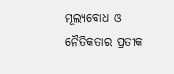ମୂଲ୍ୟବୋଧ ଓ ନୈତିକତାର ପ୍ରତୀକ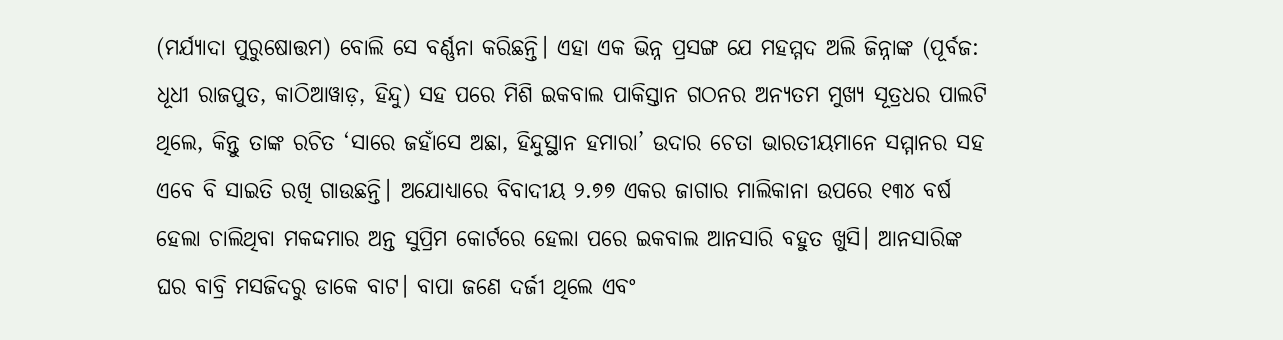(ମର୍ଯ୍ୟାଦା ପୁରୁଷୋତ୍ତମ) ବୋଲି ସେ ବର୍ଣ୍ଣନା କରିଛନ୍ତି। ଏହା ଏକ ଭିନ୍ନ ପ୍ରସଙ୍ଗ ଯେ ମହମ୍ମଦ ଅଲି ଜିନ୍ନାଙ୍କ (ପୂର୍ବଜ: ଧୂଧୀ ରାଜପୁତ, କାଠିଆୱାଡ଼, ହିନ୍ଦୁ) ସହ ପରେ ମିଶି ଇକବାଲ ପାକିସ୍ତାନ ଗଠନର ଅନ୍ୟତମ ମୁଖ୍ୟ ସୂତ୍ରଧର ପାଲଟି ଥିଲେ, କିନ୍ତୁ ତାଙ୍କ ରଚିତ ‘ସାରେ ଜହାଁସେ ଅଛା, ହିନ୍ଦୁସ୍ଥାନ ହମାରା’ ଉଦାର ଚେତା ଭାରତୀୟମାନେ ସମ୍ମାନର ସହ ଏବେ ବି ସାଇତି ରଖି ଗାଉଛନ୍ତି। ଅଯୋଧ୍ୟାରେ ବିବାଦୀୟ ୨.୭୭ ଏକର ଜାଗାର ମାଲିକାନା ଉପରେ ୧୩୪ ବର୍ଷ ହେଲା ଚାଲିଥିବା ମକଦ୍ଦମାର ଅନ୍ତ ସୁପ୍ରିମ କୋର୍ଟରେ ହେଲା ପରେ ଇକବାଲ ଆନସାରି ବହୁତ ଖୁସି। ଆନସାରିଙ୍କ ଘର ବାବ୍ରି ମସଜିଦରୁ ଡାକେ ବାଟ। ବାପା ଜଣେ ଦର୍ଜୀ ଥିଲେ ଏବଂ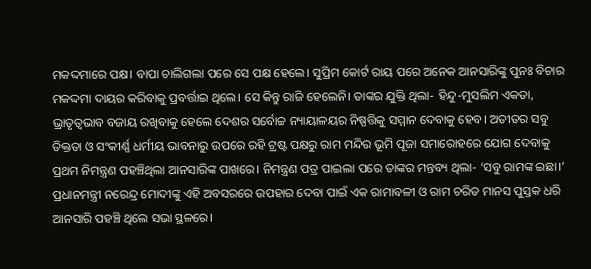ମକଦ୍ଦମାରେ ପକ୍ଷ। ବାପା ଚାଲିଗଲା ପରେ ସେ ପକ୍ଷ ହେଲେ। ସୁପ୍ରିମ କୋର୍ଟ ରାୟ ପରେ ଅନେକ ଆନସାରିଙ୍କୁ ପୁନଃ ବିଚାର ମକଦ୍ଦମା ଦାୟର କରିବାକୁ ପ୍ରବର୍ତ୍ତାଇ ଥିଲେ। ସେ କିନ୍ତୁ ରାଜି ହେଲେନି। ତାଙ୍କର ଯୁକ୍ତି ଥିଲା- ହିନ୍ଦୁ-ମୁସଲିମ ଏକତା, ଭ୍ରାତୃତ୍ବଭାବ ବଜାୟ ରଖିବାକୁ ହେଲେ ଦେଶର ସର୍ବୋଚ୍ଚ ନ୍ୟାୟାଳୟର ନିଷ୍ପତ୍ତିକୁ ସମ୍ମାନ ଦେବାକୁ ହେବ। ଅତୀତର ସବୁ ତିକ୍ତତା ଓ ସଂକୀର୍ଣ୍ଣ ଧର୍ମୀୟ ଭାବନାରୁ ଉପରେ ରହି ଟ୍ରଷ୍ଟ ପକ୍ଷରୁ ରାମ ମନ୍ଦିର ଭୂମି ପୂଜା ସମାରୋହରେ ଯୋଗ ଦେବାକୁ ପ୍ରଥମ ନିମନ୍ତ୍ରଣ ପହଞ୍ଚିଥିଲା ଆନସାରିଙ୍କ ପାଖରେ। ନିମନ୍ତ୍ରଣ ପତ୍ର ପାଇଲା ପରେ ତାଙ୍କର ମନ୍ତବ୍ୟ ଥିଲା- ‘ସବୁ ରାମଙ୍କ ଇଛା।’ ପ୍ରଧାନମନ୍ତ୍ରୀ ନରେନ୍ଦ୍ର ମୋଦୀଙ୍କୁ ଏହି ଅବସରରେ ଉପହାର ଦେବା ପାଇଁ ଏକ ରାମାବଳୀ ଓ ରାମ ଚରିତ ମାନସ ପୁସ୍ତକ ଧରି ଆନସାରି ପହଞ୍ଚି ଥିଲେ ସଭା ସ୍ଥଳରେ।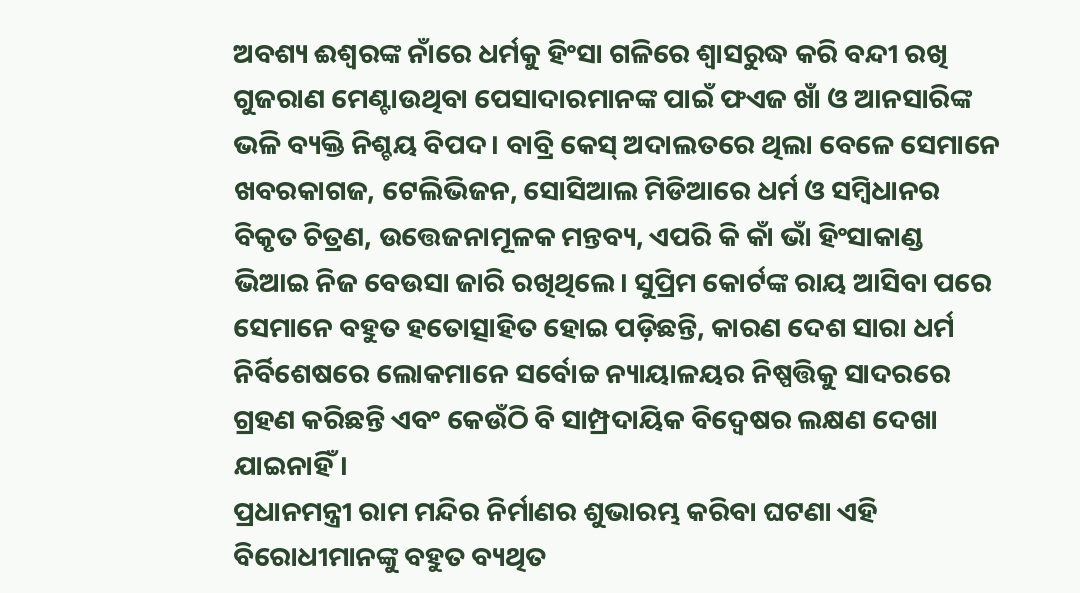ଅବଶ୍ୟ ଈଶ୍ୱରଙ୍କ ନାଁରେ ଧର୍ମକୁ ହିଂସା ଗଳିରେ ଶ୍ବାସରୁଦ୍ଧ କରି ବନ୍ଦୀ ରଖି ଗୁଜରାଣ ମେଣ୍ଟାଉଥିବା ପେସାଦାରମାନଙ୍କ ପାଇଁ ଫଏଜ ଖାଁ ଓ ଆନସାରିଙ୍କ ଭଳି ବ୍ୟକ୍ତି ନିଶ୍ଚୟ ବିପଦ। ବାବ୍ରି କେସ୍ ଅଦାଲତରେ ଥିଲା ବେଳେ ସେମାନେ ଖବରକାଗଜ, ଟେଲିଭିଜନ, ସୋସିଆଲ ମିଡିଆରେ ଧର୍ମ ଓ ସମ୍ବିଧାନର ବିକୃତ ଚିତ୍ରଣ, ଉତ୍ତେଜନାମୂଳକ ମନ୍ତବ୍ୟ, ଏପରି କି କାଁ ଭାଁ ହିଂସାକାଣ୍ଡ ଭିଆଇ ନିଜ ବେଉସା ଜାରି ରଖିଥିଲେ। ସୁପ୍ରିମ କୋର୍ଟଙ୍କ ରାୟ ଆସିବା ପରେ ସେମାନେ ବହୁତ ହତୋତ୍ସାହିତ ହୋଇ ପଡ଼ିଛନ୍ତି, କାରଣ ଦେଶ ସାରା ଧର୍ମ ନିର୍ବିଶେଷରେ ଲୋକମାନେ ସର୍ବୋଚ୍ଚ ନ୍ୟାୟାଳୟର ନିଷ୍ପତ୍ତିକୁ ସାଦରରେ ଗ୍ରହଣ କରିଛନ୍ତି ଏବଂ କେଉଁଠି ବି ସାମ୍ପ୍ରଦାୟିକ ବିଦ୍ୱେଷର ଲକ୍ଷଣ ଦେଖା ଯାଇନାହିଁ।
ପ୍ରଧାନମନ୍ତ୍ରୀ ରାମ ମନ୍ଦିର ନିର୍ମାଣର ଶୁଭାରମ୍ଭ କରିବା ଘଟଣା ଏହି ବିରୋଧୀମାନଙ୍କୁ ବହୁତ ବ୍ୟଥିତ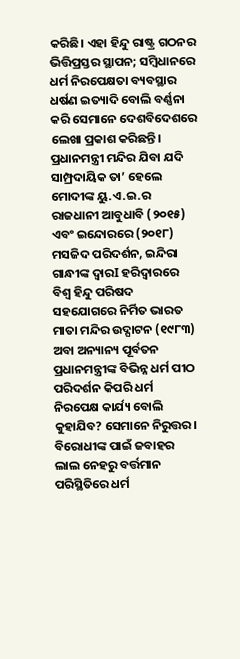କରିଛି। ଏହା ହିନ୍ଦୁ ରାଷ୍ଟ୍ର ଗଠନର ଭିତ୍ତିପ୍ରସ୍ତର ସ୍ଥାପନ; ସମ୍ବିଧାନରେ ଧର୍ମ ନିରପେକ୍ଷତା ବ୍ୟବସ୍ଥାର ଧର୍ଷଣ ଇତ୍ୟାଦି ବୋଲି ବର୍ଣ୍ଣନା କରି ସେମାନେ ଦେଶବିଦେଶରେ ଲେଖା ପ୍ରକାଶ କରିଛନ୍ତି। ପ୍ରଧାନମନ୍ତ୍ରୀ ମନ୍ଦିର ଯିବା ଯଦି ସାମ୍ପ୍ରଦାୟିକ ତା’ ହେଲେ ମୋଦୀଙ୍କ ୟୁ.ଏ.ଇ.ର ରାଜଧାନୀ ଆବୁଧାବି (୨୦୧୫) ଏବଂ ଇନ୍ଦୋରରେ (୨୦୧୮) ମସଜିଦ ପରିଦର୍ଶନ, ଇନ୍ଦିରା ଗାନ୍ଧୀଙ୍କ ଦ୍ୱାରI ହରିଦ୍ୱାରରେ ବିଶ୍ୱ ହିନ୍ଦୁ ପରିଷଦ ସହଯୋଗରେ ନିର୍ମିତ ଭାରତ ମାତା ମନ୍ଦିର ଉଦ୍ଘାଟନ (୧୯୮୩) ଅବା ଅନ୍ୟାନ୍ୟ ପୂର୍ବତନ ପ୍ରଧାନମନ୍ତ୍ରୀଙ୍କ ବିଭିନ୍ନ ଧର୍ମ ପୀଠ ପରିଦର୍ଶନ କିପରି ଧର୍ମ ନିରପେକ୍ଷ କାର୍ଯ୍ୟ ବୋଲି କୁହାଯିବ? ସେମାନେ ନିରୁତ୍ତର। ବିରୋଧୀଙ୍କ ପାଇଁ ଜବାହର ଲାଲ ନେହରୁ ବର୍ତ୍ତମାନ ପରିସ୍ଥିତିରେ ଧର୍ମ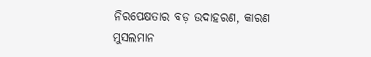ନିରପେକ୍ଷତାର ବଡ଼ ଉଦାହରଣ, କାରଣ ମୁସଲମାନ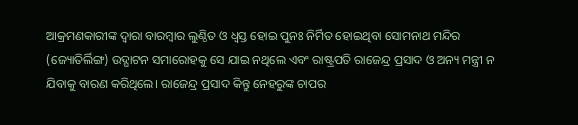ଆକ୍ରମଣକାରୀଙ୍କ ଦ୍ୱାରା ବାରମ୍ବାର ଲୁଣ୍ଠିତ ଓ ଧ୍ୱସ୍ତ ହୋଇ ପୁନଃ ନିର୍ମିତ ହୋଇଥିବା ସୋମନାଥ ମନ୍ଦିର (ଜ୍ୟୋତିର୍ଲିଙ୍ଗ) ଉଦ୍ଘାଟନ ସମାରୋହକୁ ସେ ଯାଇ ନଥିଲେ ଏବଂ ରାଷ୍ଟ୍ରପତି ରାଜେନ୍ଦ୍ର ପ୍ରସାଦ ଓ ଅନ୍ୟ ମନ୍ତ୍ରୀ ନ ଯିବାକୁ ବାରଣ କରିଥିଲେ। ରାଜେନ୍ଦ୍ର ପ୍ରସାଦ କିନ୍ତୁ ନେହରୁଙ୍କ ଚାପର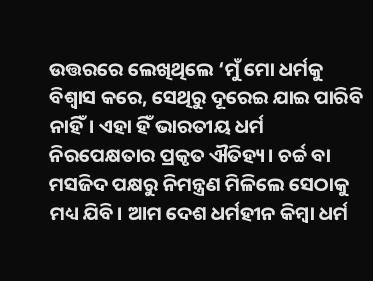ଉତ୍ତରରେ ଲେଖିଥିଲେ ‘ମୁଁ ମୋ ଧର୍ମକୁ ବିଶ୍ୱାସ କରେ, ସେଥିରୁ ଦୂରେଇ ଯାଇ ପାରିବି ନାହିଁ। ଏହା ହିଁ ଭାରତୀୟ ଧର୍ମ ନିରପେକ୍ଷତାର ପ୍ରକୃତ ଐତିହ୍ୟ। ଚର୍ଚ୍ଚ ବା ମସଜିଦ ପକ୍ଷରୁ ନିମନ୍ତ୍ରଣ ମିଳିଲେ ସେଠାକୁ ମଧ୍ୟ ଯିବି। ଆମ ଦେଶ ଧର୍ମହୀନ କିମ୍ବା ଧର୍ମ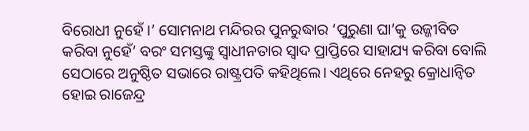ବିରୋଧୀ ନୁହେଁ ।’ ସୋମନାଥ ମନ୍ଦିରର ପୁନରୁଦ୍ଧାର ‘ପୁରୁଣା ଘା’କୁ ଉଜ୍ଜୀବିତ କରିବା ନୁହେଁ’ ବରଂ ସମସ୍ତଙ୍କୁ ସ୍ୱାଧୀନତାର ସ୍ୱାଦ ପ୍ରାପ୍ତିରେ ସାହାଯ୍ୟ କରିବା ବୋଲି ସେଠାରେ ଅନୁଷ୍ଠିତ ସଭାରେ ରାଷ୍ଟ୍ରପତି କହିଥିଲେ। ଏଥିରେ ନେହରୁ କ୍ରୋଧାନ୍ୱିତ ହୋଇ ରାଜେନ୍ଦ୍ର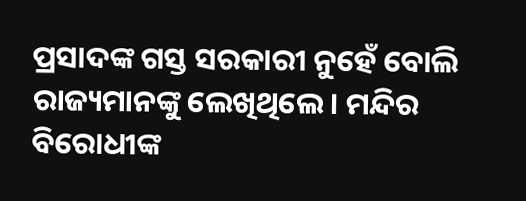ପ୍ରସାଦଙ୍କ ଗସ୍ତ ସରକାରୀ ନୁହେଁ ବୋଲି ରାଜ୍ୟମାନଙ୍କୁ ଲେଖିଥିଲେ। ମନ୍ଦିର ବିରୋଧୀଙ୍କ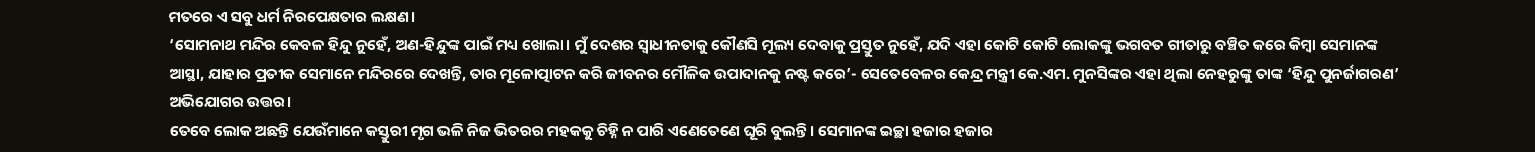ମତରେ ଏ ସବୁ ଧର୍ମ ନିରପେକ୍ଷତାର ଲକ୍ଷଣ।
‘ସୋମନାଥ ମନ୍ଦିର କେବଳ ହିନ୍ଦୁ ନୁହେଁ, ଅଣ-ହିନ୍ଦୁଙ୍କ ପାଇଁ ମଧ୍ୟ ଖୋଲା। ମୁଁ ଦେଶର ସ୍ୱାଧୀନତାକୁ କୌଣସି ମୂଲ୍ୟ ଦେବାକୁ ପ୍ରସ୍ତୁତ ନୁହେଁ, ଯଦି ଏହା କୋଟି କୋଟି ଲୋକଙ୍କୁ ଭଗବତ ଗୀତାରୁ ବଞ୍ଚିତ କରେ କିମ୍ବା ସେମାନଙ୍କ ଆସ୍ଥା, ଯାହାର ପ୍ରତୀକ ସେମାନେ ମନ୍ଦିରରେ ଦେଖନ୍ତି, ତାର ମୂଳୋତ୍ପାଟନ କରି ଜୀବନର ମୌଳିକ ଉପାଦାନକୁ ନଷ୍ଟ କରେ’- ସେତେବେଳର କେନ୍ଦ୍ର ମନ୍ତ୍ରୀ କେ.ଏମ. ମୁନସିଙ୍କର ଏହା ଥିଲା ନେହରୁଙ୍କୁ ତାଙ୍କ ‘ହିନ୍ଦୁ ପୁନର୍ଜାଗରଣ’ ଅଭିଯୋଗର ଉତ୍ତର।
ତେବେ ଲୋକ ଅଛନ୍ତି ଯେଉଁମାନେ କସ୍ତୁରୀ ମୃଗ ଭଳି ନିଜ ଭିତରର ମହକକୁ ଚିହ୍ନି ନ ପାରି ଏଣେତେଣେ ଘୂରି ବୁଲନ୍ତି। ସେମାନଙ୍କ ଇଚ୍ଛା ହଜାର ହଜାର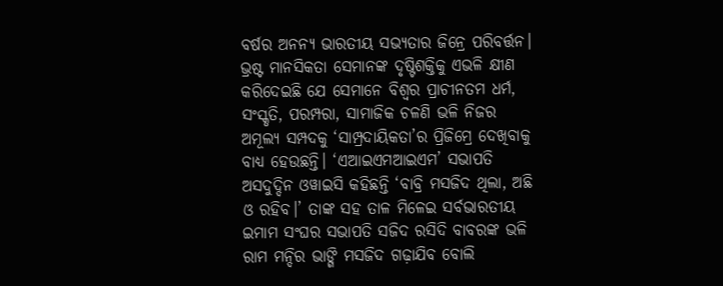ବର୍ଷର ଅନନ୍ୟ ଭାରତୀୟ ସଭ୍ୟତାର ଜିନ୍ରେ ପରିବର୍ତ୍ତନ। ଭ୍ରଷ୍ଟ ମାନସିକତା ସେମାନଙ୍କ ଦୃଷ୍ଟିଶକ୍ତିକୁ ଏଭଳି କ୍ଷୀଣ କରିଦେଇଛି ଯେ ସେମାନେ ବିଶ୍ୱର ପ୍ରାଚୀନତମ ଧର୍ମ, ସଂସ୍କୃତି, ପରମ୍ପରା, ସାମାଜିକ ଚଳଣି ଭଳି ନିଜର ଅମୂଲ୍ୟ ସମ୍ପଦକୁ ‘ସାମ୍ପ୍ରଦାୟିକତା’ର ପ୍ରିଜିମ୍ରେ ଦେଖିବାକୁ ବାଧ୍ୟ ହେଉଛନ୍ତି। ‘ଏଆଇଏମଆଇଏମ’ ସଭାପତି ଅସଦୁଦ୍ଦିନ ଓୱାଇସି କହିଛନ୍ତି ‘ବାବ୍ରି ମସଜିଦ ଥିଲା, ଅଛି ଓ ରହିବ।’ ତାଙ୍କ ସହ ତାଳ ମିଳେଇ ସର୍ବଭାରତୀୟ ଇମାମ ସଂଘର ସଭାପତି ସଜିଦ ରସିଦି ବାବରଙ୍କ ଭଳି ରାମ ମନ୍ଦିର ଭାଙ୍ଗି ମସଜିଦ ଗଢ଼ାଯିବ ବୋଲି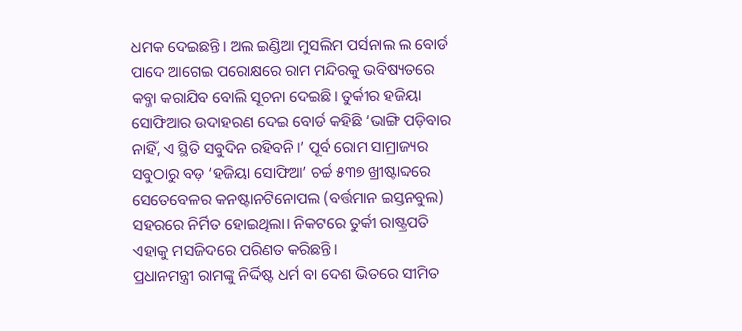ଧମକ ଦେଇଛନ୍ତି। ଅଲ ଇଣ୍ଡିଆ ମୁସଲିମ ପର୍ସନାଲ ଲ ବୋର୍ଡ ପାଦେ ଆଗେଇ ପରୋକ୍ଷରେ ରାମ ମନ୍ଦିରକୁ ଭବିଷ୍ୟତରେ କବ୍ଜା କରାଯିବ ବୋଲି ସୂଚନା ଦେଇଛି। ତୁର୍କୀର ହଜିୟା ସୋଫିଆର ଉଦାହରଣ ଦେଇ ବୋର୍ଡ କହିଛି ‘ଭାଙ୍ଗି ପଡ଼ିବାର ନାହିଁ, ଏ ସ୍ଥିତି ସବୁଦିନ ରହିବନି।’ ପୂର୍ବ ରୋମ ସାମ୍ରାଜ୍ୟର ସବୁଠାରୁ ବଡ଼ ‘ହଜିୟା ସୋଫିଆ’ ଚର୍ଚ୍ଚ ୫୩୭ ଖ୍ରୀଷ୍ଟାବ୍ଦରେ ସେତେବେଳର କନଷ୍ଟାନଟିନୋପଲ (ବର୍ତ୍ତମାନ ଇସ୍ତନବୁଲ) ସହରରେ ନିର୍ମିତ ହୋଇଥିଲା। ନିକଟରେ ତୁର୍କୀ ରାଷ୍ଟ୍ରପତି ଏହାକୁ ମସଜିଦରେ ପରିଣତ କରିଛନ୍ତି।
ପ୍ରଧାନମନ୍ତ୍ରୀ ରାମଙ୍କୁ ନିର୍ଦ୍ଦିଷ୍ଟ ଧର୍ମ ବା ଦେଶ ଭିତରେ ସୀମିତ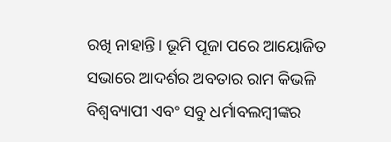ରଖି ନାହାନ୍ତି। ଭୂମି ପୂଜା ପରେ ଆୟୋଜିତ ସଭାରେ ଆଦର୍ଶର ଅବତାର ରାମ କିଭଳି ବିଶ୍ବବ୍ୟାପୀ ଏବଂ ସବୁ ଧର୍ମାବଲମ୍ବୀଙ୍କର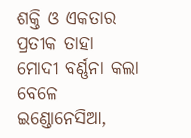ଶକ୍ତି ଓ ଏକତାର ପ୍ରତୀକ ତାହା ମୋଦୀ ବର୍ଣ୍ଣନା କଲା ବେଳେ ଇଣ୍ଡୋନେସିଆ,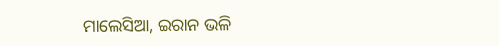ମାଲେସିଆ, ଇରାନ ଭଳି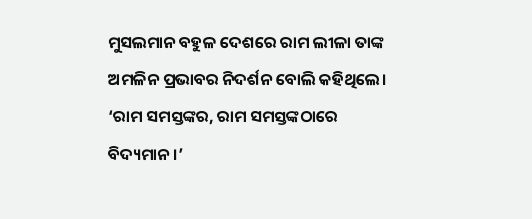ମୁସଲମାନ ବହୁଳ ଦେଶରେ ରାମ ଲୀଳା ତାଙ୍କ ଅମଳିନ ପ୍ରଭାବର ନିଦର୍ଶନ ବୋଲି କହିଥିଲେ। ‘ରାମ ସମସ୍ତଙ୍କର, ରାମ ସମସ୍ତଙ୍କଠାରେ ବିଦ୍ୟମାନ।’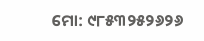ମୋ: ୯୮୫୩୨୫୨୬୨୬